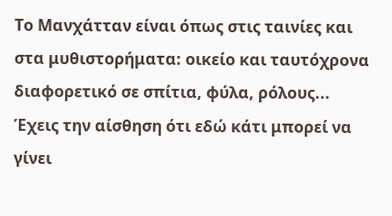Το Μανχάτταν είναι όπως στις ταινίες και στα μυθιστορήματα: οικείο και ταυτόχρονα διαφορετικό σε σπίτια, φύλα, ρόλους... Έχεις την αίσθηση ότι εδώ κάτι μπορεί να γίνει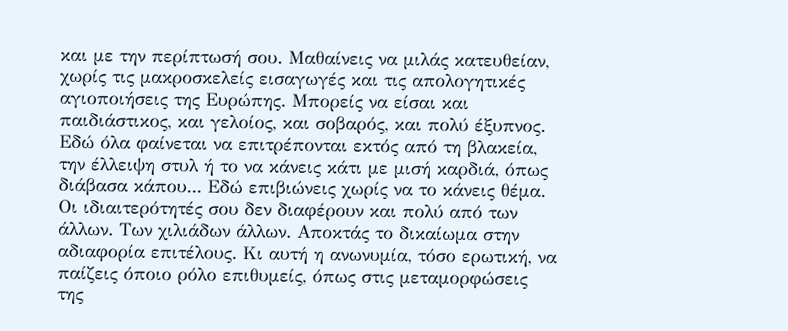και με την περίπτωσή σου. Μαθαίνεις να μιλάς κατευθείαν, χωρίς τις μακροσκελείς εισαγωγές και τις απολογητικές αγιοποιήσεις της Ευρώπης. Mπορείς να είσαι και παιδιάστικος, και γελοίος, και σοβαρός, και πολύ έξυπνος. Εδώ όλα φαίνεται να επιτρέπονται εκτός από τη βλακεία, την έλλειψη στυλ ή το να κάνεις κάτι με μισή καρδιά, όπως διάβασα κάπου... Εδώ επιβιώνεις χωρίς να το κάνεις θέμα. Οι ιδιαιτερότητές σου δεν διαφέρουν και πολύ από των άλλων. Των χιλιάδων άλλων. Αποκτάς το δικαίωμα στην αδιαφορία επιτέλους. Κι αυτή η ανωνυμία, τόσο ερωτική, να παίζεις όποιο ρόλο επιθυμείς, όπως στις μεταμορφώσεις της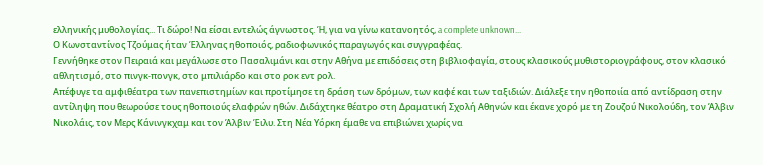ελληνικής μυθολογίας... Τι δώρο! Να είσαι εντελώς άγνωστος. Ή, για να γίνω κατανοητός, a complete unknown...
Ο Κωνσταντίνος Τζούμας ήταν Έλληνας ηθοποιός, ραδιοφωνικός παραγωγός και συγγραφέας.
Γεννήθηκε στον Πειραιά και μεγάλωσε στο Πασαλιμάνι και στην Αθήνα με επιδόσεις στη βιβλιοφαγία, στους κλασικούς μυθιστοριογράφους, στον κλασικό αθλητισμό, στο πινγκ-πονγκ, στο μπιλιάρδο και στο ροκ εντ ρολ.
Απέφυγε τα αμφιθέατρα των πανεπιστημίων και προτίμησε τη δράση των δρόμων, των καφέ και των ταξιδιών. Διάλεξε την ηθοποιία από αντίδραση στην αντίληψη που θεωρούσε τους ηθοποιούς ελαφρών ηθών. Διδάχτηκε θέατρο στη Δραματική Σχολή Αθηνών και έκανε χορό με τη Ζουζού Νικολούδη, τον Άλβιν Νικολάις, τον Μερς Κάνινγκχαμ και τον Άλβιν Έιλυ. Στη Νέα Υόρκη έμαθε να επιβιώνει χωρίς να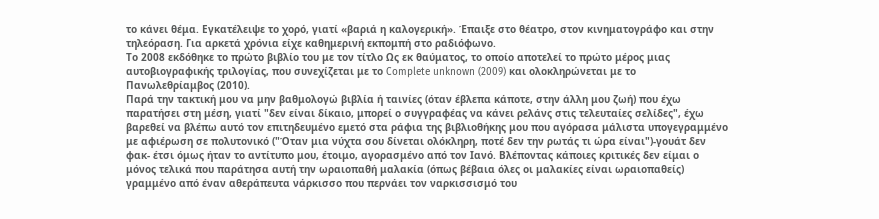το κάνει θέμα. Εγκατέλειψε το χορό, γιατί «βαριά η καλογερική». Έπαιξε στο θέατρο, στον κινηματογράφο και στην τηλεόραση. Για αρκετά χρόνια είχε καθημερινή εκπομπή στο ραδιόφωνο.
Το 2008 εκδόθηκε το πρώτο βιβλίο του με τον τίτλο Ως εκ θαύματος, το οποίο αποτελεί το πρώτο μέρος μιας αυτοβιογραφικής τριλογίας, που συνεχίζεται με το Complete unknown (2009) και ολοκληρώνεται με το Πανωλεθρίαμβος (2010).
Παρά την τακτική μου να μην βαθμολογώ βιβλία ή ταινίες (όταν έβλεπα κάποτε, στην άλλη μου ζωή) που έχω παρατήσει στη μέση, γιατί "δεν είναι δίκαιο, μπορεί ο συγγραφέας να κάνει ρελάνς στις τελευταίες σελίδες", έχω βαρεθεί να βλέπω αυτό τον επιτηδευμένο εμετό στα ράφια της βιβλιοθήκης μου που αγόρασα μάλιστα υπογεγραμμένο με αφιέρωση σε πολυτονικό ("Όταν μια νύχτα σου δίνεται ολόκληρη, ποτέ δεν την ρωτάς τι ώρα είναι")-γουάτ δεν φακ- έτσι όμως ήταν το αντίτυπο μου, έτοιμο, αγορασμένο από τον Ιανό. Βλέποντας κάποιες κριτικές δεν είμαι ο μόνος τελικά που παράτησα αυτή την ωραιοπαθή μαλακία (όπως βέβαια όλες οι μαλακίες είναι ωραιοπαθείς) γραμμένο από έναν αθεράπευτα νάρκισσο που περνάει τον ναρκισσισμό του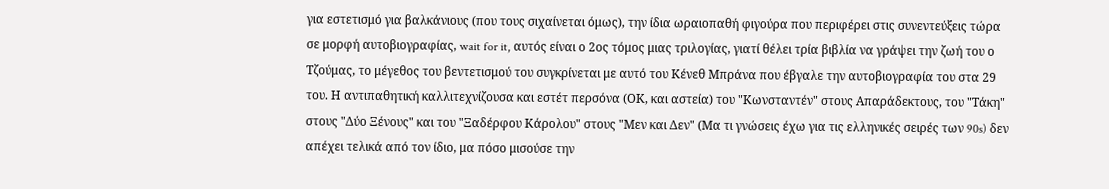για εστετισμό για βαλκάνιους (που τους σιχαίνεται όμως), την ίδια ωραιοπαθή φιγούρα που περιφέρει στις συνεντεύξεις τώρα σε μορφή αυτοβιογραφίας, wait for it, αυτός είναι ο 2ος τόμος μιας τριλογίας, γιατί θέλει τρία βιβλία να γράψει την ζωή του ο Τζούμας, το μέγεθος του βεντετισμού του συγκρίνεται με αυτό του Κένεθ Μπράνα που έβγαλε την αυτοβιογραφία του στα 29 του. Η αντιπαθητική καλλιτεχνίζουσα και εστέτ περσόνα (ΟΚ, και αστεία) του "Κωνσταντέν" στους Απαράδεκτους, του "Τάκη" στους "Δύο Ξένους" και του "Ξαδέρφου Κάρολου" στους "Μεν και Δεν" (Μα τι γνώσεις έχω για τις ελληνικές σειρές των 90s) δεν απέχει τελικά από τον ίδιο, μα πόσο μισούσε την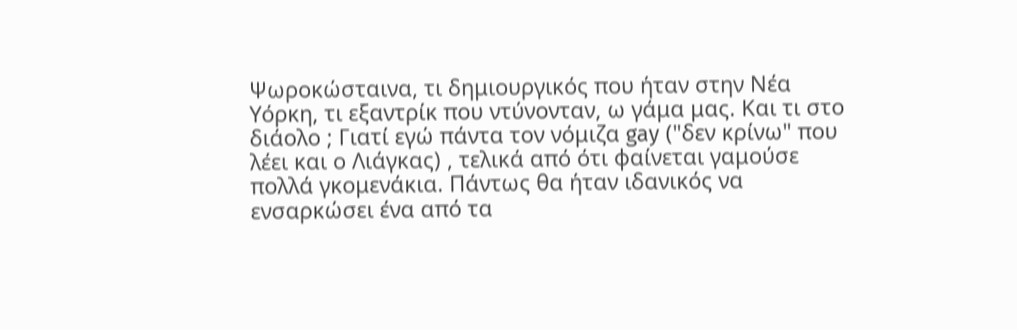Ψωροκώσταινα, τι δημιουργικός που ήταν στην Νέα Υόρκη, τι εξαντρίκ που ντύνονταν, ω γάμα μας. Και τι στο διάολο ; Γιατί εγώ πάντα τον νόμιζα gay ("δεν κρίνω" που λέει και ο Λιάγκας) , τελικά από ότι φαίνεται γαμούσε πολλά γκομενάκια. Πάντως θα ήταν ιδανικός να ενσαρκώσει ένα από τα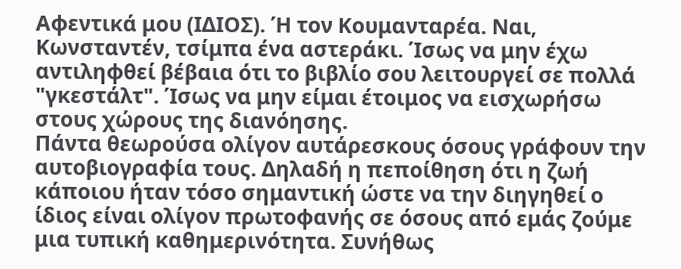Αφεντικά μου (ΙΔΙΟΣ). Ή τον Κουμανταρέα. Ναι, Κωνσταντέν, τσίμπα ένα αστεράκι. Ίσως να μην έχω αντιληφθεί βέβαια ότι το βιβλίο σου λειτουργεί σε πολλά "γκεστάλτ". Ίσως να μην είμαι έτοιμος να εισχωρήσω στους χώρους της διανόησης.
Πάντα θεωρούσα ολίγον αυτάρεσκους όσους γράφουν την αυτοβιογραφία τους. Δηλαδή η πεποίθηση ότι η ζωή κάποιου ήταν τόσο σημαντική ώστε να την διηγηθεί ο ίδιος είναι ολίγον πρωτοφανής σε όσους από εμάς ζούμε μια τυπική καθημερινότητα. Συνήθως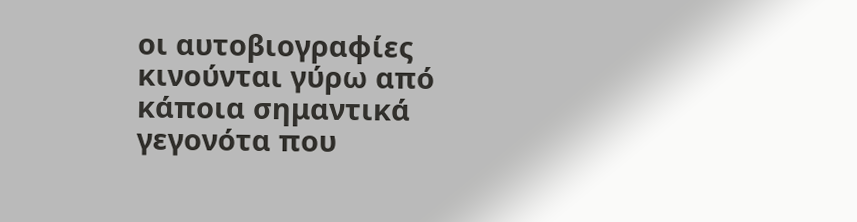οι αυτοβιογραφίες κινούνται γύρω από κάποια σημαντικά γεγονότα που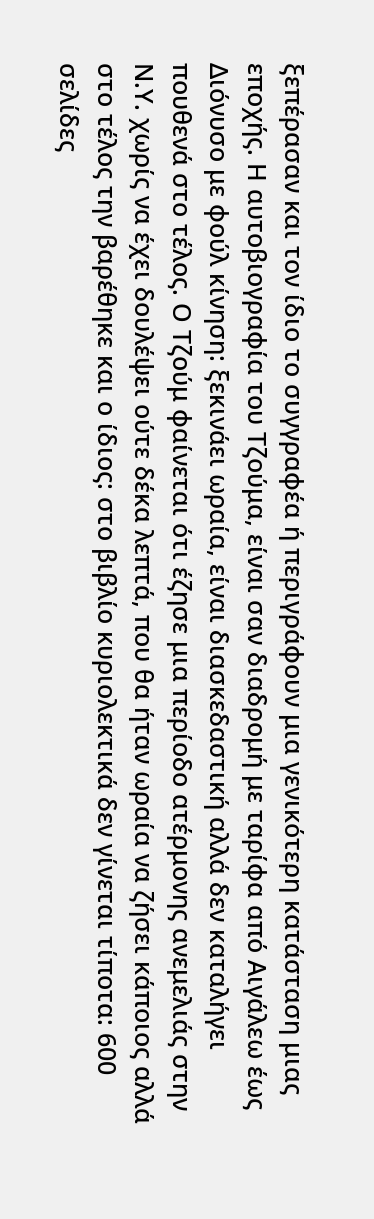ξεπέρασαν και τον ίδιο το συγγραφέα ή περιγράφουν μια γενικότερη κατάσταση μιας εποχής. Η αυτοβιογραφία του Τζούμα, είναι σαν διαδρομή με ταρίφα από Αιγάλεω έως Διόνυσο με φούλ κίνηση: ξεκινάει ωραία, είναι διασκεδαστική αλλά δεν καταλήγει πουθενά στο τέλος. Ο Τζούμ φαίνεται ότι έζησε μια περίοδο ατέρμονης ανεμελιάς στην Ν.Υ. χωρίς να έχει δουλέψει ούτε δέκα λεπτά, που θα ήταν ωραία να ζήσει κάποιος αλλά στο τέλος την βαρέθηκε και ο ίδιος: στο βιβλίο κυριολεκτικά δεν γίνεται τίποτα: 600 σελίδες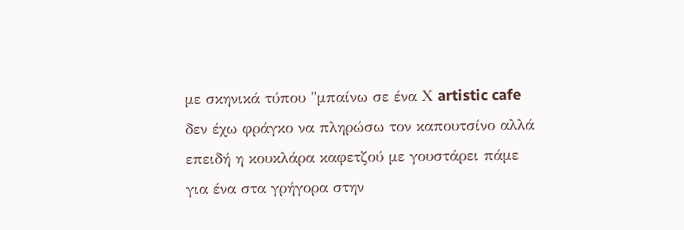με σκηνικά τύπου "μπαίνω σε ένα Χ artistic cafe δεν έχω φράγκο να πληρώσω τον καπουτσίνο αλλά επειδή η κουκλάρα καφετζού με γουστάρει πάμε για ένα στα γρήγορα στην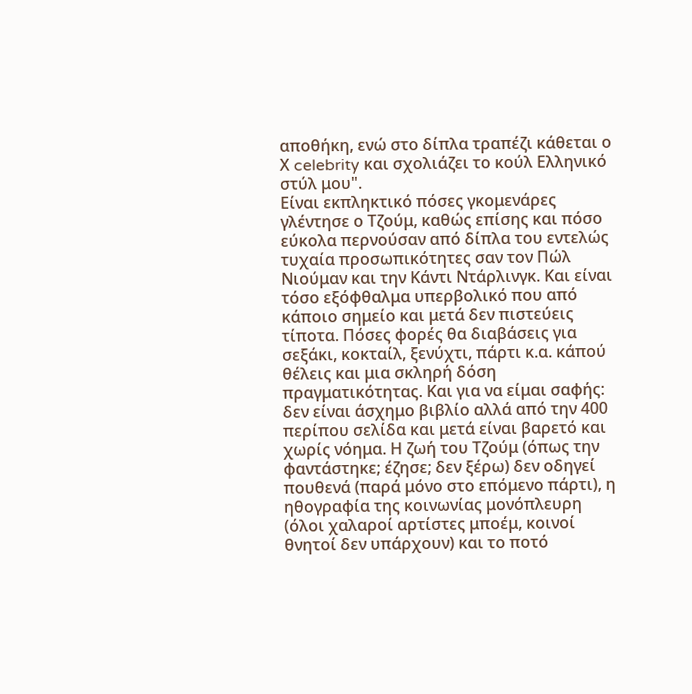αποθήκη, ενώ στο δίπλα τραπέζι κάθεται ο Χ celebrity και σχολιάζει το κούλ Ελληνικό στύλ μου".
Είναι εκπληκτικό πόσες γκομενάρες γλέντησε ο Τζούμ, καθώς επίσης και πόσο εύκολα περνούσαν από δίπλα του εντελώς τυχαία προσωπικότητες σαν τον Πώλ Νιούμαν και την Κάντι Ντάρλινγκ. Και είναι τόσο εξόφθαλμα υπερβολικό που από κάποιο σημείο και μετά δεν πιστεύεις τίποτα. Πόσες φορές θα διαβάσεις για σεξάκι, κοκταίλ, ξενύχτι, πάρτι κ.α. κάπού θέλεις και μια σκληρή δόση πραγματικότητας. Και για να είμαι σαφής: δεν είναι άσχημο βιβλίο αλλά από την 400 περίπου σελίδα και μετά είναι βαρετό και χωρίς νόημα. Η ζωή του Τζούμ (όπως την φαντάστηκε; έζησε; δεν ξέρω) δεν οδηγεί πουθενά (παρά μόνο στο επόμενο πάρτι), η ηθογραφία της κοινωνίας μονόπλευρη (όλοι χαλαροί αρτίστες μποέμ, κοινοί θνητοί δεν υπάρχουν) και το ποτό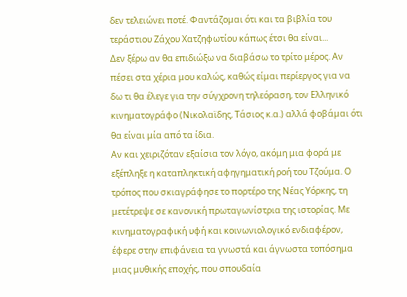δεν τελειώνει ποτέ. Φαντάζομαι ότι και τα βιβλία του τεράστιου Ζάχου Χατζηφωτίου κάπως έτσι θα είναι...
Δεν ξέρω αν θα επιδιώξω να διαβάσω το τρίτο μέρος. Αν πέσει στα χέρια μου καλώς, καθώς είμαι περίεργος για να δω τι θα έλεγε για την σύγχρονη τηλεόραση, τον Ελληνικό κινηματογράφο (Νικολαϊδης, Τάσιος κ.α.) αλλά φοβάμαι ότι θα είναι μία από τα ίδια.
Αν και χειριζόταν εξαίσια τον λόγο, ακόμη μια φορά με εξέπληξε η καταπληκτική αφηγηματική ροή του Τζούμα. Ο τρόπος που σκιαγράφησε το πορτέρο της Νέας Υόρκης, τη μετέτρεψε σε κανονική πρωταγωνίστρια της ιστορίας. Με κινηματογραφική υφή και κοινωνιολογικό ενδιαφέρον, έφερε στην επιφάνεια τα γνωστά και άγνωστα τοπόσημα μιας μυθικής εποχής, που σπουδαία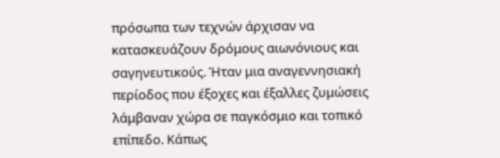πρόσωπα των τεχνών άρχισαν να κατασκευάζουν δρόμους αιωνόνιους και σαγηνευτικούς. Ήταν μια αναγεννησιακή περίοδος που έξοχες και έξαλλες ζυμώσεις λάμβαναν χώρα σε παγκόσμιο και τοπικό επίπεδο. Κάπως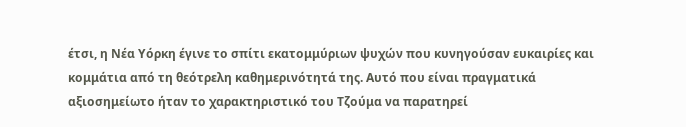έτσι, η Νέα Υόρκη έγινε το σπίτι εκατομμύριων ψυχών που κυνηγούσαν ευκαιρίες και κομμάτια από τη θεότρελη καθημερινότητά της. Αυτό που είναι πραγματικά αξιοσημείωτο ήταν το χαρακτηριστικό του Τζούμα να παρατηρεί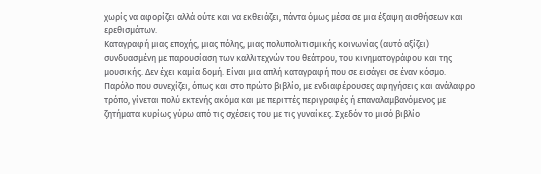χωρίς να αφορίζει αλλά ούτε και να εκθειάζει, πάντα όμως μέσα σε μια έξαψη αισθήσεων και ερεθισμάτων.
Καταγραφή μιας εποχής, μιας πόλης, μιας πολυπολιτισμικής κοινωνίας (αυτό αξίζει) συνδυασμένη με παρουσίαση των καλλιτεχνών του θεάτρου, του κινηματογράφου και της μουσικής. Δεν έχει καμία δομή. Είναι μια απλή καταγραφή που σε εισάγει σε έναν κόσμο.
Παρόλο που συνεχίζει, όπως και στο πρώτο βιβλίο, με ενδιαφέρουσες αφηγήσεις και ανάλαφρο τρόπο, γίνεται πολύ εκτενής ακόμα και με περιττές περιγραφές ή επαναλαμβανόμενος με ζητήματα κυρίως γύρω από τις σχέσεις του με τις γυναίκες. Σχεδόν το μισό βιβλίο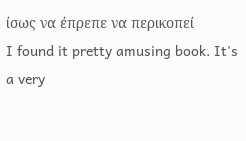ίσως να έπρεπε να περικοπεί
I found it pretty amusing book. It's a very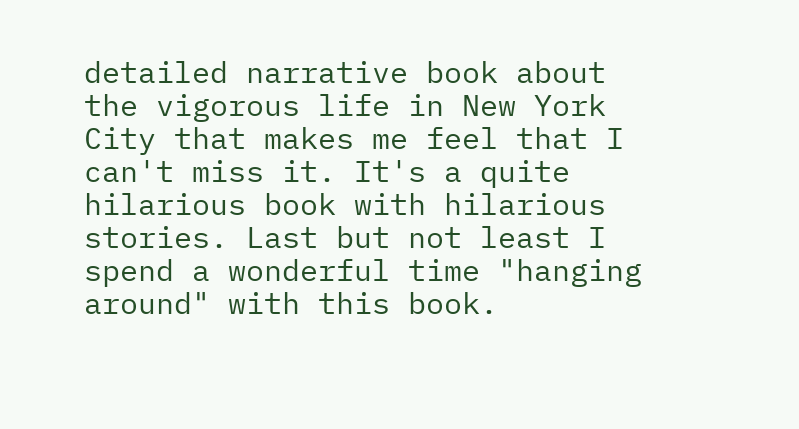detailed narrative book about the vigorous life in New York City that makes me feel that I can't miss it. It's a quite hilarious book with hilarious stories. Last but not least I spend a wonderful time "hanging around" with this book.